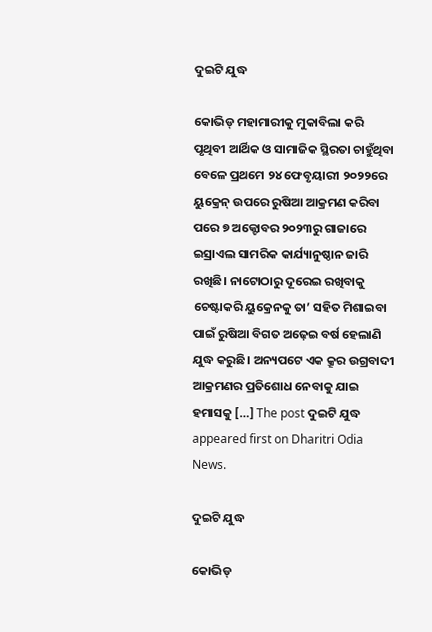ଦୁଇଟି ଯୁଦ୍ଧ

କୋଭିଡ୍‌ ମହାମାରୀକୁ ମୁକାବିଲା କରି ପୃଥିବୀ ଆର୍ଥିକ ଓ ସାମାଜିକ ସ୍ଥିରତା ଚାହୁଁଥିବା ବେଳେ ପ୍ରଥମେ ୨୪ ଫେବୃୟାରୀ ୨୦୨୨ରେ ୟୁକ୍ରେନ୍‌ ଉପରେ ରୁଷିଆ ଆକ୍ରମଣ କରିବା ପରେ ୭ ଅକ୍ଟୋବର ୨୦୨୩ରୁ ଗାଜାରେ ଇସ୍ରାଏଲ ସାମରିକ କାର୍ଯ୍ୟାନୁଷ୍ଠାନ ଜାରି ରଖିଛି। ନାଟୋଠାରୁ ଦୂରେଇ ରଖିବାକୁ ଚେଷ୍ଟାକରି ୟୁକ୍ରେନକୁ ତା’ ସହିତ ମିଶାଇବା ପାଇଁ ରୁଷିଆ ବିଗତ ଅଢ଼େଇ ବର୍ଷ ହେଲାଣି ଯୁଦ୍ଧ କରୁଛି। ଅନ୍ୟପଟେ ଏକ କ୍ରୂର ଉଗ୍ରବାଦୀ ଆକ୍ରମଣର ପ୍ରତିଶୋଧ ନେବାକୁ ଯାଇ ହମାସକୁ […] The post ଦୁଇଟି ଯୁଦ୍ଧ appeared first on Dharitri Odia News.

ଦୁଇଟି ଯୁଦ୍ଧ

କୋଭିଡ୍‌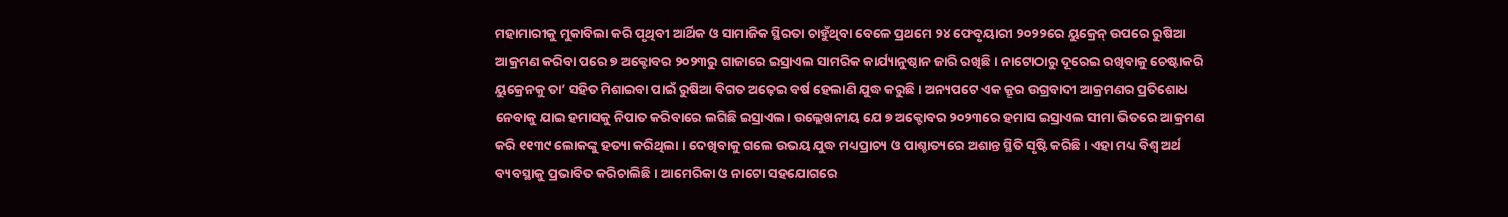ମହାମାରୀକୁ ମୁକାବିଲା କରି ପୃଥିବୀ ଆର୍ଥିକ ଓ ସାମାଜିକ ସ୍ଥିରତା ଚାହୁଁଥିବା ବେଳେ ପ୍ରଥମେ ୨୪ ଫେବୃୟାରୀ ୨୦୨୨ରେ ୟୁକ୍ରେନ୍‌ ଉପରେ ରୁଷିଆ ଆକ୍ରମଣ କରିବା ପରେ ୭ ଅକ୍ଟୋବର ୨୦୨୩ରୁ ଗାଜାରେ ଇସ୍ରାଏଲ ସାମରିକ କାର୍ଯ୍ୟାନୁଷ୍ଠାନ ଜାରି ରଖିଛି। ନାଟୋଠାରୁ ଦୂରେଇ ରଖିବାକୁ ଚେଷ୍ଟାକରି ୟୁକ୍ରେନକୁ ତା’ ସହିତ ମିଶାଇବା ପାଇଁ ରୁଷିଆ ବିଗତ ଅଢ଼େଇ ବର୍ଷ ହେଲାଣି ଯୁଦ୍ଧ କରୁଛି। ଅନ୍ୟପଟେ ଏକ କ୍ରୂର ଉଗ୍ରବାଦୀ ଆକ୍ରମଣର ପ୍ରତିଶୋଧ ନେବାକୁ ଯାଇ ହମାସକୁ ନିପାତ କରିବାରେ ଲଗିଛି ଇସ୍ରାଏଲ। ଉଲ୍ଲେଖନୀୟ ଯେ ୭ ଅକ୍ଟୋବର ୨୦୨୩ରେ ହମାସ ଇସ୍ରାଏଲ ସୀମା ଭିତରେ ଆକ୍ରମଣ କରି ୧୧୩୯ ଲୋକଙ୍କୁ ହତ୍ୟା କରିଥିଲା । ଦେଖିବାକୁ ଗଲେ ଉଭୟ ଯୁଦ୍ଧ ମଧ୍ୟପ୍ରାଚ୍ୟ ଓ ପାଶ୍ଚାତ୍ୟରେ ଅଶାନ୍ତ ସ୍ଥିତି ସୃଷ୍ଟି କରିଛି। ଏହା ମଧ୍ୟ ବିଶ୍ୱ ଅର୍ଥ ବ୍ୟବସ୍ଥାକୁ ପ୍ରଭାବିତ କରିଚାଲିଛି। ଆମେରିକା ଓ ନାଟୋ ସହଯୋଗରେ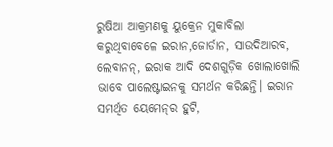ରୁଷିଆ ଆକ୍ରମଣକୁ ୟୁକ୍ରେନ ମୁକାବିଲା କରୁଥିବାବେଳେ ଇରାନ,ଜୋର୍ଡାନ, ସାଉଦିଆରବ, ଲେବାନନ୍‌, ଇରାକ ଆଦି ଦେଶଗୁଡ଼ିକ ଖୋଲାଖୋଲି ଭାବେ ପାଲେଷ୍ଟାଇନକୁ ସମର୍ଥନ କରିଛନ୍ତି। ଇରାନ ସମର୍ଥିତ ୟେମେନ୍‌ର ହୁଟି,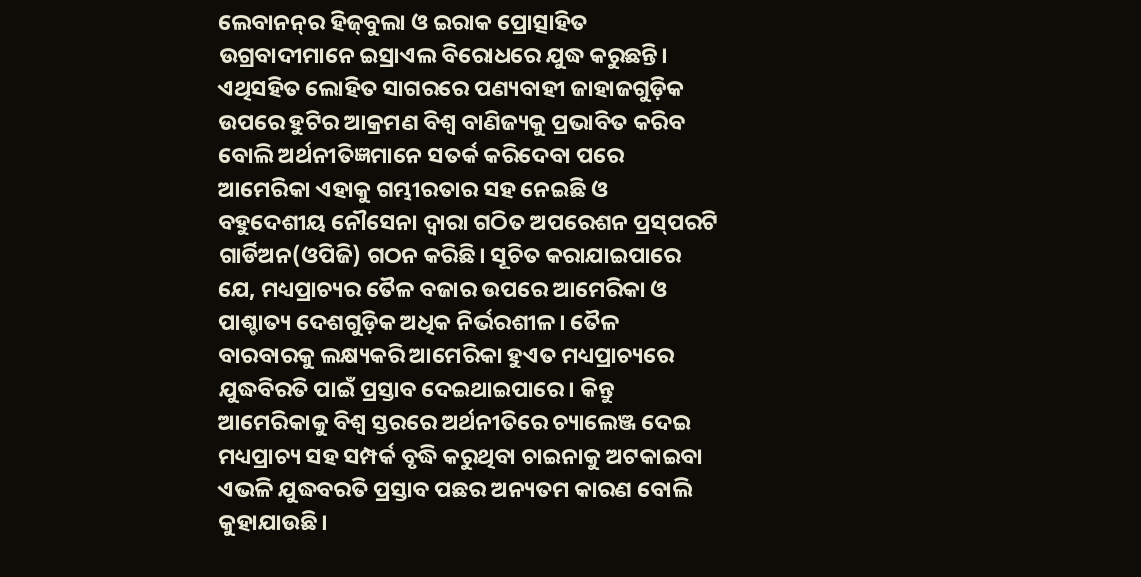ଲେବାନନ୍‌ର ହିଜ୍‌ବୁଲା ଓ ଇରାକ ପ୍ରୋତ୍ସାହିତ ଉଗ୍ରବାଦୀମାନେ ଇସ୍ରାଏଲ ବିରୋଧରେ ଯୁଦ୍ଧ କରୁଛନ୍ତି। ଏଥିସହିତ ଲୋହିତ ସାଗରରେ ପଣ୍ୟବାହୀ ଜାହାଜଗୁଡ଼ିକ ଉପରେ ହୁଟିର ଆକ୍ରମଣ ବିଶ୍ୱ ବାଣିଜ୍ୟକୁ ପ୍ରଭାବିତ କରିବ ବୋଲି ଅର୍ଥନୀତିଜ୍ଞମାନେ ସତର୍କ କରିଦେବା ପରେ ଆମେରିକା ଏହାକୁ ଗମ୍ଭୀରତାର ସହ ନେଇଛି ଓ ବହୁଦେଶୀୟ ନୌସେନା ଦ୍ୱାରା ଗଠିତ ଅପରେଶନ ପ୍ରସ୍‌ପରଟି ଗାର୍ଡିଅନ(ଓପିଜି) ଗଠନ କରିଛି। ସୂଚିତ କରାଯାଇପାରେ ଯେ, ମଧ୍ୟପ୍ରାଚ୍ୟର ତୈଳ ବଜାର ଉପରେ ଆମେରିକା ଓ ପାଶ୍ଚାତ୍ୟ ଦେଶଗୁଡ଼ିକ ଅଧିକ ନିର୍ଭରଶୀଳ। ତୈଳ ବାରବାରକୁ ଲକ୍ଷ୍ୟକରି ଆମେରିକା ହୁଏତ ମଧ୍ୟପ୍ରାଚ୍ୟରେ ଯୁଦ୍ଧବିରତି ପାଇଁ ପ୍ରସ୍ତାବ ଦେଇଥାଇପାରେ। କିନ୍ତୁ ଆମେରିକାକୁ ବିଶ୍ୱ ସ୍ତରରେ ଅର୍ଥନୀତିରେ ଚ୍ୟାଲେଞ୍ଜ ଦେଇ ମଧ୍ୟପ୍ରାଚ୍ୟ ସହ ସମ୍ପର୍କ ବୃଦ୍ଧି କରୁଥିବା ଚାଇନାକୁ ଅଟକାଇବା ଏଭଳି ଯୁଦ୍ଧବରତି ପ୍ରସ୍ତାବ ପଛର ଅନ୍ୟତମ କାରଣ ବୋଲି କୁହାଯାଉଛି।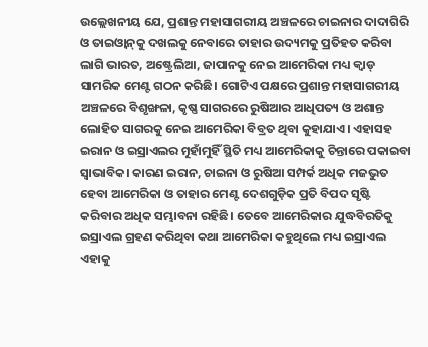ଉଲ୍ଲେଖନୀୟ ଯେ, ପ୍ରଶାନ୍ତ ମହାସାଗରୀୟ ଅଞ୍ଚଳରେ ଚାଇନାର ଦାଦାଗିରି ଓ ତାଇଓ୍ବାନ୍‌କୁ ଦଖଲକୁ ନେବାରେ ତାହାର ଉଦ୍ୟମକୁ ପ୍ରତିହତ କରିବା ଲାଗି ଭାରତ, ଅଷ୍ଟ୍ରେଲିଆ, ଜାପାନକୁ ନେଇ ଆମେରିକା ମଧ୍ୟ କ୍ୱାଡ୍‌ ସାମରିକ ମେଣ୍ଟ ଗଠନ କରିଛି। ଗୋଟିଏ ପକ୍ଷରେ ପ୍ରଶାନ୍ତ ମହାସାଗରୀୟ ଅଞ୍ଚଳରେ ବିଶୃଙ୍ଖଳା, କୃଷ୍ଣ ସାଗରରେ ରୁଷିଆର ଆଧିପତ୍ୟ ଓ ଅଶାନ୍ତ ଲୋହିତ ସାଗରକୁ ନେଇ ଆମେରିକା ବିବ୍ରତ ଥିବା କୁହାଯାଏ। ଏହାସହ ଇରାନ ଓ ଇସ୍ରାଏଲର ମୁହାଁମୁହିଁ ସ୍ଥିତି ମଧ୍ୟ ଆମେରିକାକୁ ଚିନ୍ତାରେ ପକାଇବା ସ୍ବାଭାବିକ। କାରଣ ଇରାନ, ଚାଇନା ଓ ରୁଷିଆ ସମ୍ପର୍କ ଅଧିକ ମଜଭୁତ ହେବା ଆମେରିକା ଓ ତାହାର ମେଣ୍ଟ ଦେଶଗୁଡ଼ିକ ପ୍ରତି ବିପଦ ସୃଷ୍ଟି କରିବାର ଅଧିକ ସମ୍ଭାବନା ରହିଛି। ତେବେ ଆମେରିକାର ଯୁଦ୍ଧବିରତିକୁ ଇସ୍ରାଏଲ ଗ୍ରହଣ କରିଥିବା କଥା ଆମେରିକା କହୁଥିଲେ ମଧ୍ୟ ଇସ୍ରାଏଲ ଏହାକୁ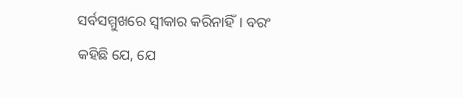ସର୍ବସମ୍ମୁଖରେ ସ୍ବୀକାର କରିନାହିଁ। ବରଂ କହିଛି ଯେ, ଯେ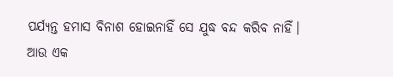ପର୍ଯ୍ୟନ୍ତ ହମାସ ବିନାଶ ହୋଇନାହିଁ ସେ ଯୁଦ୍ଧ ବନ୍ଦ କରିବ ନାହିଁ।
ଆଉ ଏକ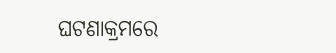ଘଟଣାକ୍ରମରେ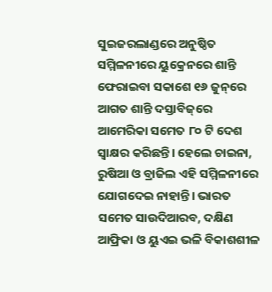ସୁଇଜରଲାଣ୍ଡରେ ଅନୁଷ୍ଠିତ ସମ୍ମିଳନୀରେ ୟୁକ୍ରେନରେ ଶାନ୍ତି ଫେରାଇବା ସକାଶେ ୧୬ ଜୁନ୍‌ରେ ଆଗତ ଶାନ୍ତି ଦସ୍ତାବିଜ୍‌ରେ ଆମେରିକା ସମେତ ୮୦ ଟି ଦେଶ ସ୍ବାକ୍ଷର କରିଛନ୍ତି। ହେଲେ ଚାଇନା, ରୁଷିଆ ଓ ବ୍ରାଜିଲ ଏହି ସମ୍ମିଳନୀରେ ଯୋଗଦେଇ ନାହାନ୍ତି। ଭାରତ ସମେତ ସାଉଦିଆରବ, ଦକ୍ଷିଣ ଆଫ୍ରିକା ଓ ୟୁଏଇ ଭଳି ବିକାଶଶୀଳ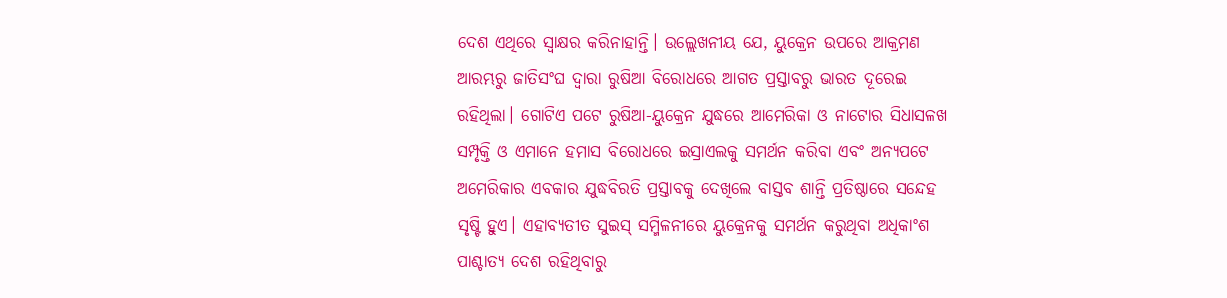ଦେଶ ଏଥିରେ ସ୍ବାକ୍ଷର କରିନାହାନ୍ତି। ଉଲ୍ଲେଖନୀୟ ଯେ, ୟୁକ୍ରେନ ଉପରେ ଆକ୍ରମଣ ଆରମ୍ଭରୁ ଜାତିସଂଘ ଦ୍ୱାରା ରୁଷିଆ ବିରୋଧରେ ଆଗତ ପ୍ରସ୍ତାବରୁ ଭାରତ ଦୂରେଇ ରହିଥିଲା। ଗୋଟିଏ ପଟେ ରୁଷିଆ-ୟୁକ୍ରେନ ଯୁଦ୍ଧରେ ଆମେରିକା ଓ ନାଟୋର ସିଧାସଳଖ ସମ୍ପୃକ୍ତି ଓ ଏମାନେ ହମାସ ବିରୋଧରେ ଇସ୍ରାଏଲକୁ ସମର୍ଥନ କରିବା ଏବଂ ଅନ୍ୟପଟେ ଅମେରିକାର ଏବକାର ଯୁଦ୍ଧବିରତି ପ୍ରସ୍ତାବକୁ ଦେଖିଲେ ବାସ୍ତବ ଶାନ୍ତି ପ୍ରତିଷ୍ଠାରେ ସନ୍ଦେହ ସୃଷ୍ଟି ହୁଏ। ଏହାବ୍ୟତୀତ ସୁଇସ୍‌ ସମ୍ମିଳନୀରେ ୟୁକ୍ରେନକୁ ସମର୍ଥନ କରୁଥିବା ଅଧିକାଂଶ ପାଶ୍ଚାତ୍ୟ ଦେଶ ରହିଥିବାରୁ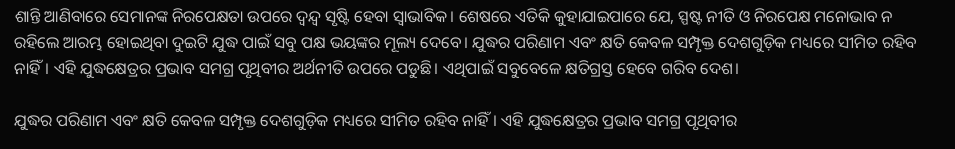ଶାନ୍ତି ଆଣିବାରେ ସେମାନଙ୍କ ନିରପେକ୍ଷତା ଉପରେ ଦ୍ୱନ୍ଦ୍ୱ ସୃଷ୍ଟି ହେବା ସ୍ବାଭାବିକ। ଶେଷରେ ଏତିକି କୁହାଯାଇପାରେ ଯେ, ସ୍ପଷ୍ଟ ନୀତି ଓ ନିରପେକ୍ଷ ମନୋଭାବ ନ ରହିଲେ ଆରମ୍ଭ ହୋଇଥିବା ଦୁଇଟି ଯୁଦ୍ଧ ପାଇଁ ସବୁ ପକ୍ଷ ଭୟଙ୍କର ମୂଲ୍ୟ ଦେବେ। ଯୁଦ୍ଧର ପରିଣାମ ଏବଂ କ୍ଷତି କେବଳ ସମ୍ପୃକ୍ତ ଦେଶଗୁଡ଼ିକ ମଧ୍ୟରେ ସୀମିତ ରହିବ ନାହିଁ। ଏହି ଯୁଦ୍ଧକ୍ଷେତ୍ରର ପ୍ରଭାବ ସମଗ୍ର ପୃଥିବୀର ଅର୍ଥନୀତି ଉପରେ ପଡୁଛି। ଏଥିପାଇଁ ସବୁବେଳେ କ୍ଷତିଗ୍ରସ୍ତ ହେବେ ଗରିବ ଦେଶ।

ଯୁଦ୍ଧର ପରିଣାମ ଏବଂ କ୍ଷତି କେବଳ ସମ୍ପୃକ୍ତ ଦେଶଗୁଡ଼ିକ ମଧ୍ୟରେ ସୀମିତ ରହିବ ନାହିଁ। ଏହି ଯୁଦ୍ଧକ୍ଷେତ୍ରର ପ୍ରଭାବ ସମଗ୍ର ପୃଥିବୀର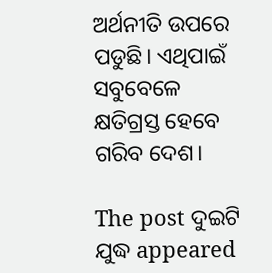ଅର୍ଥନୀତି ଉପରେ ପଡୁଛି। ଏଥିପାଇଁ ସବୁବେଳେ କ୍ଷତିଗ୍ରସ୍ତ ହେବେ ଗରିବ ଦେଶ।

The post ଦୁଇଟି ଯୁଦ୍ଧ appeared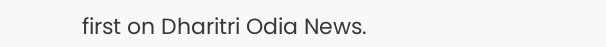first on Dharitri Odia News.